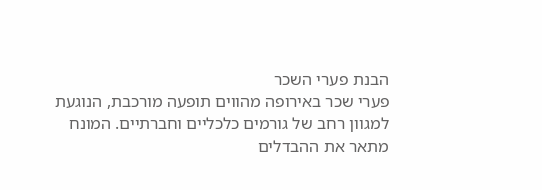הבנת פערי השכר
פערי שכר באירופה מהווים תופעה מורכבת, הנוגעת למגוון רחב של גורמים כלכליים וחברתיים. המונח מתאר את ההבדלים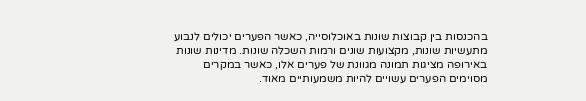בהכנסות בין קבוצות שונות באוכלוסייה, כאשר הפערים יכולים לנבוע מתעשיות שונות, מקצועות שונים ורמות השכלה שונות. מדינות שונות באירופה מציגות תמונה מגוונת של פערים אלו, כאשר במקרים מסוימים הפערים עשויים להיות משמעותיים מאוד.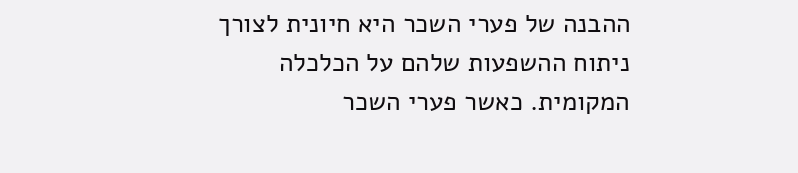ההבנה של פערי השכר היא חיונית לצורך ניתוח ההשפעות שלהם על הכלכלה המקומית. כאשר פערי השכר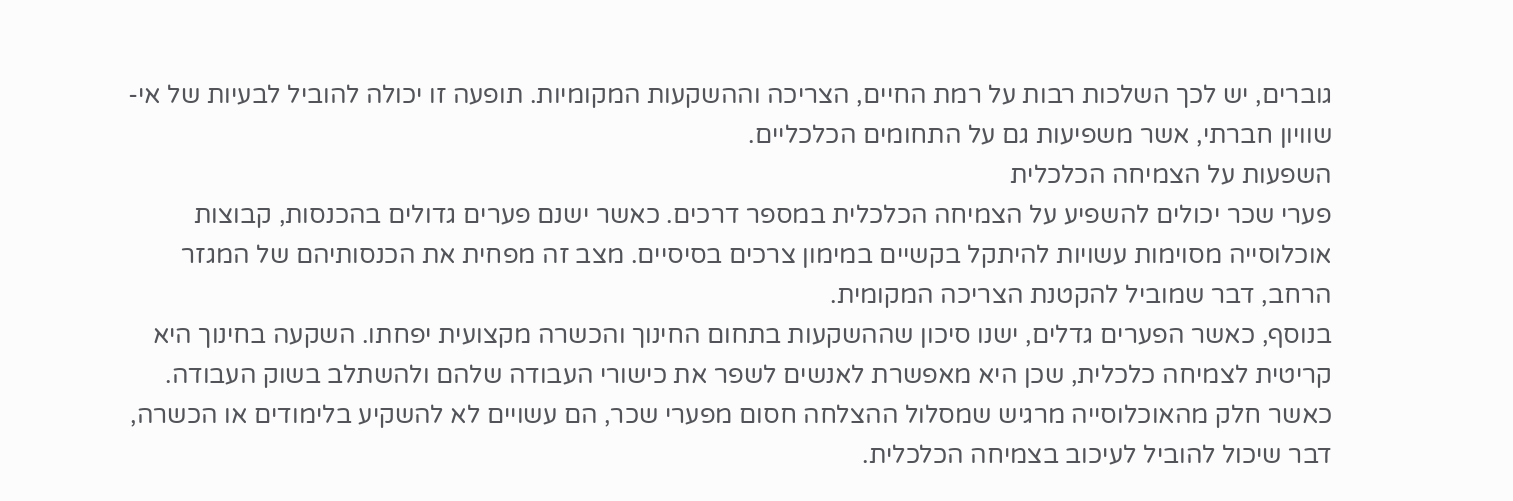גוברים, יש לכך השלכות רבות על רמת החיים, הצריכה וההשקעות המקומיות. תופעה זו יכולה להוביל לבעיות של אי-שוויון חברתי, אשר משפיעות גם על התחומים הכלכליים.
השפעות על הצמיחה הכלכלית
פערי שכר יכולים להשפיע על הצמיחה הכלכלית במספר דרכים. כאשר ישנם פערים גדולים בהכנסות, קבוצות אוכלוסייה מסוימות עשויות להיתקל בקשיים במימון צרכים בסיסיים. מצב זה מפחית את הכנסותיהם של המגזר הרחב, דבר שמוביל להקטנת הצריכה המקומית.
בנוסף, כאשר הפערים גדלים, ישנו סיכון שההשקעות בתחום החינוך והכשרה מקצועית יפחתו. השקעה בחינוך היא קריטית לצמיחה כלכלית, שכן היא מאפשרת לאנשים לשפר את כישורי העבודה שלהם ולהשתלב בשוק העבודה. כאשר חלק מהאוכלוסייה מרגיש שמסלול ההצלחה חסום מפערי שכר, הם עשויים לא להשקיע בלימודים או הכשרה, דבר שיכול להוביל לעיכוב בצמיחה הכלכלית.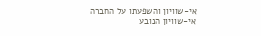אי-שוויון והשפעתו על החברה
אי-שוויון הנובע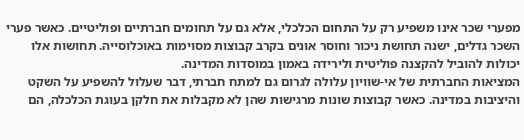מפערי שכר אינו משפיע רק על התחום הכלכלי, אלא גם על תחומים חברתיים ופוליטיים. כאשר פערי השכר גדלים, ישנה תחושת ניכור וחוסר אונים בקרב קבוצות מסוימות באוכלוסייה. תחושות אלו יכולות להוביל להקצנה פוליטית ולירידה באמון במוסדות המדינה.
המציאות החברתית של אי-שוויון עלולה לגרום גם למתח חברתי, דבר שעלול להשפיע על השקט והיציבות במדינה. כאשר קבוצות שונות מרגישות שהן לא מקבלות את חלקן בעוגת הכלכלה, הם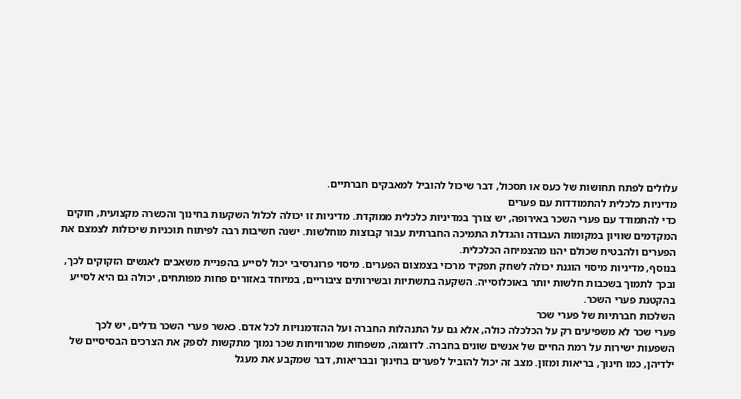עלולים לפתח תחושות של כעס או תסכול, דבר שיכול להוביל למאבקים חברתיים.
מדיניות כלכלית להתמודדות עם פערים
כדי להתמודד עם פערי השכר באירופה, יש צורך במדיניות כלכלית ממוקדת. מדיניות זו יכולה לכלול השקעות בחינוך והכשרה מקצועית, חוקים המקדמים שוויון במקומות העבודה והגדלת התמיכה החברתית עבור קבוצות מוחלשות. ישנה חשיבות רבה לפיתוח תוכניות שיכולות לצמצם את הפערים ולהבטיח שכולם יהנו מהצמיחה הכלכלית.
בנוסף, מדיניות מיסוי הוגנת יכולה לשחק תפקיד מרכזי בצמצום הפערים. מיסוי פרוגרסיבי יכול לסייע בהפניית משאבים לאנשים הזקוקים לכך, ובכך לתמוך בשכבות חלשות יותר באוכלוסייה. השקעה בתשתיות ובשירותים ציבוריים, במיוחד באזורים פחות מפותחים, יכולה גם היא לסייע בהקטנת פערי השכר.
השלכות חברתיות של פערי שכר
פערי שכר לא משפיעים רק על הכלכלה כולה, אלא גם על התנהלות החברה ועל ההזדמנויות לכל אדם. כאשר פערי השכר גדלים, יש לכך השפעות ישירות על רמת החיים של אנשים שונים בחברה. לדוגמה, משפחות שמרוויחות שכר נמוך מתקשות לספק את הצרכים הבסיסיים של ילדיהן, כמו חינוך, בריאות ומזון. מצב זה יכול להוביל לפערים בחינוך ובבריאות, דבר שמקבע את מעגל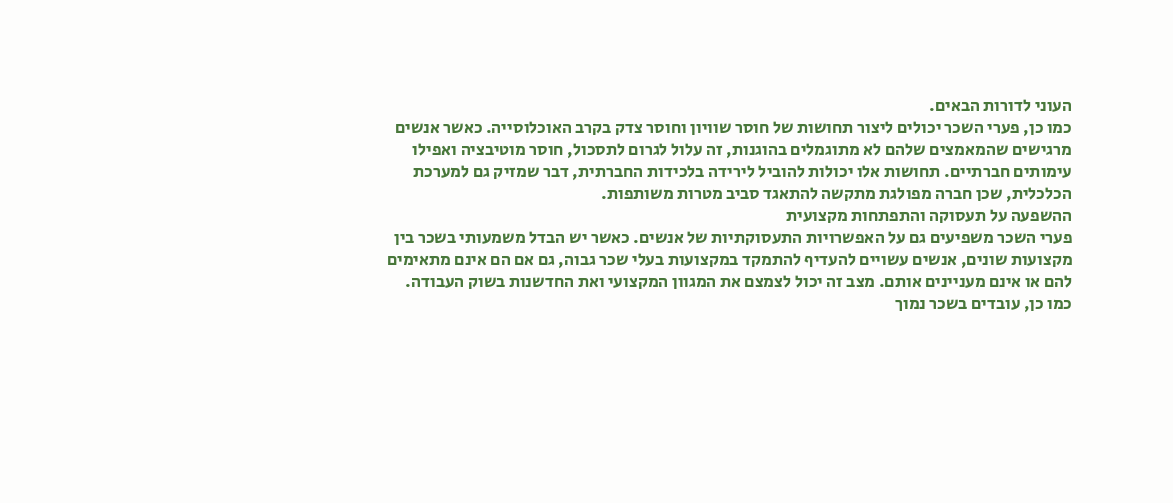העוני לדורות הבאים.
כמו כן, פערי השכר יכולים ליצור תחושות של חוסר שוויון וחוסר צדק בקרב האוכלוסייה. כאשר אנשים מרגישים שהמאמצים שלהם לא מתוגמלים בהוגנות, זה עלול לגרום לתסכול, חוסר מוטיבציה ואפילו עימותים חברתיים. תחושות אלו יכולות להוביל לירידה בלכידות החברתית, דבר שמזיק גם למערכת הכלכלית, שכן חברה מפולגת מתקשה להתאגד סביב מטרות משותפות.
ההשפעה על תעסוקה והתפתחות מקצועית
פערי השכר משפיעים גם על האפשרויות התעסוקתיות של אנשים. כאשר יש הבדל משמעותי בשכר בין מקצועות שונים, אנשים עשויים להעדיף להתמקד במקצועות בעלי שכר גבוה, גם אם הם אינם מתאימים להם או אינם מעניינים אותם. מצב זה יכול לצמצם את המגוון המקצועי ואת החדשנות בשוק העבודה.
כמו כן, עובדים בשכר נמוך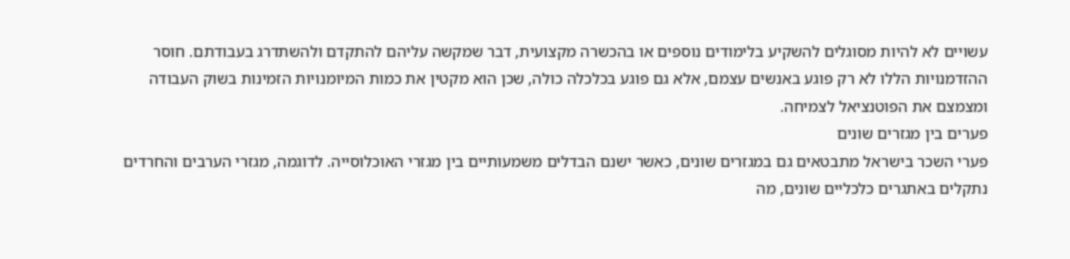עשויים לא להיות מסוגלים להשקיע בלימודים נוספים או בהכשרה מקצועית, דבר שמקשה עליהם להתקדם ולהשתדרג בעבודתם. חוסר ההזדמנויות הללו לא רק פוגע באנשים עצמם, אלא גם פוגע בכלכלה כולה, שכן הוא מקטין את כמות המיומנויות הזמינות בשוק העבודה ומצמצם את הפוטנציאל לצמיחה.
פערים בין מגזרים שונים
פערי השכר בישראל מתבטאים גם במגזרים שונים, כאשר ישנם הבדלים משמעותיים בין מגזרי האוכלוסייה. לדוגמה, מגזרי הערבים והחרדים נתקלים באתגרים כלכליים שונים, מה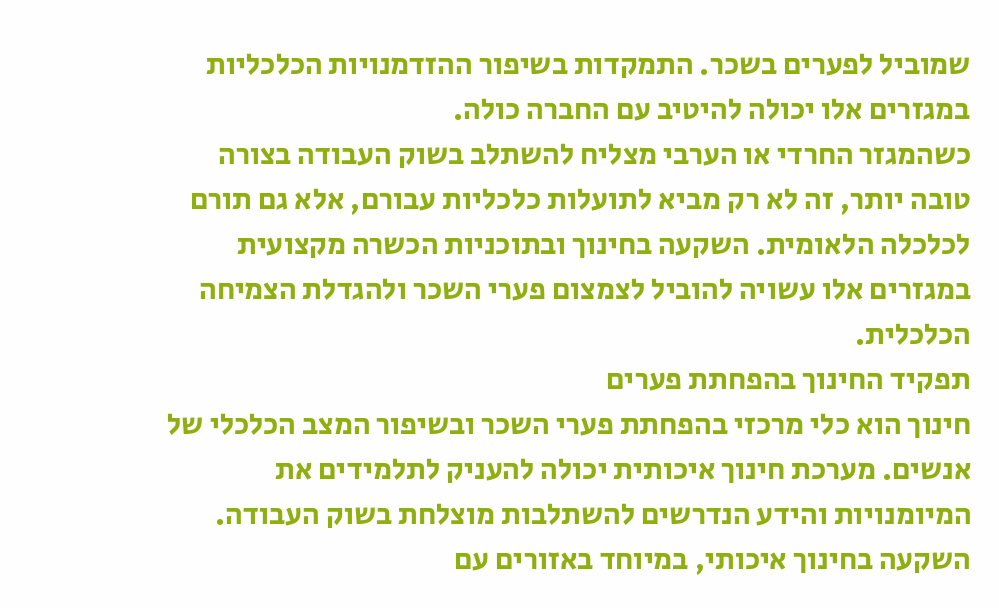שמוביל לפערים בשכר. התמקדות בשיפור ההזדמנויות הכלכליות במגזרים אלו יכולה להיטיב עם החברה כולה.
כשהמגזר החרדי או הערבי מצליח להשתלב בשוק העבודה בצורה טובה יותר, זה לא רק מביא לתועלות כלכליות עבורם, אלא גם תורם לכלכלה הלאומית. השקעה בחינוך ובתוכניות הכשרה מקצועית במגזרים אלו עשויה להוביל לצמצום פערי השכר ולהגדלת הצמיחה הכלכלית.
תפקיד החינוך בהפחתת פערים
חינוך הוא כלי מרכזי בהפחתת פערי השכר ובשיפור המצב הכלכלי של אנשים. מערכת חינוך איכותית יכולה להעניק לתלמידים את המיומנויות והידע הנדרשים להשתלבות מוצלחת בשוק העבודה. השקעה בחינוך איכותי, במיוחד באזורים עם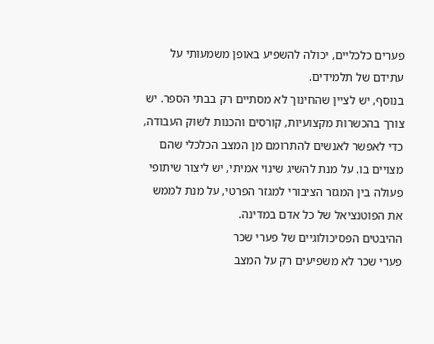פערים כלכליים, יכולה להשפיע באופן משמעותי על עתידם של תלמידים.
בנוסף, יש לציין שהחינוך לא מסתיים רק בבתי הספר. יש צורך בהכשרות מקצועיות, קורסים והכנות לשוק העבודה, כדי לאפשר לאנשים להתרומם מן המצב הכלכלי שהם מצויים בו. על מנת להשיג שינוי אמיתי, יש ליצור שיתופי פעולה בין המגזר הציבורי למגזר הפרטי, על מנת לממש את הפוטנציאל של כל אדם במדינה.
ההיבטים הפסיכולוגיים של פערי שכר
פערי שכר לא משפיעים רק על המצב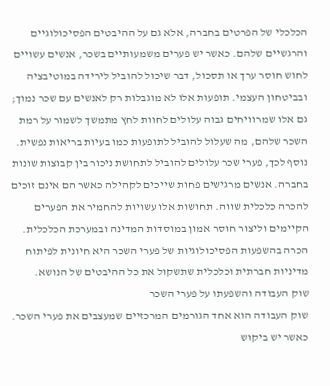הכלכלי של הפרטים בחברה, אלא גם על ההיבטים הפסיכולוגיים והרגשיים שלהם. כאשר יש פערים משמעותיים בשכר, אנשים עשויים לחוש חוסר ערך או תסכול, דבר שיכול להוביל לירידה במוטיבציה ובביטחון העצמי. תופעות אלו לא מוגבלות רק לאנשים עם שכר נמוך; גם אלו שמרוויחים גבוה עלולים לחוות לחץ מתמשך לשמור על רמת השכר שלהם, מה שעלול להוביל לתופעות כמו בעיות בריאות נפשית.
נוסף לכך, פערי שכר עלולים להוביל לתחושת ניכור בין קבוצות שונות בחברה. אנשים מרגישים פחות שייכים לקהילה כאשר הם אינם זוכים להכרה כלכלית שווה. תחושות אלו עשויות להחמיר את הפערים הקיימים וליצור חוסר אמון במוסדות המדינה ובמערכת הכלכלית. הכרה בהשפעות הפסיכולוגיות של פערי השכר היא חיונית לפיתוח מדיניות חברתית וכלכלית שתשקול את כל ההיבטים של הנושא.
שוק העבודה והשפעתו על פערי השכר
שוק העבודה הוא אחד הגורמים המרכזיים שמעצבים את פערי השכר. כאשר יש ביקוש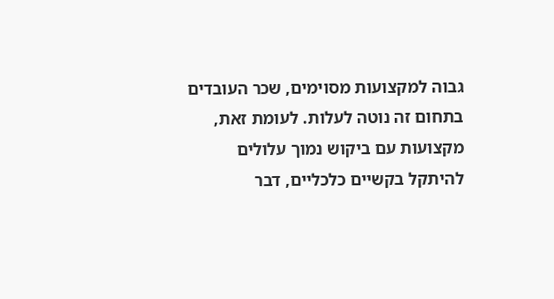גבוה למקצועות מסוימים, שכר העובדים בתחום זה נוטה לעלות. לעומת זאת, מקצועות עם ביקוש נמוך עלולים להיתקל בקשיים כלכליים, דבר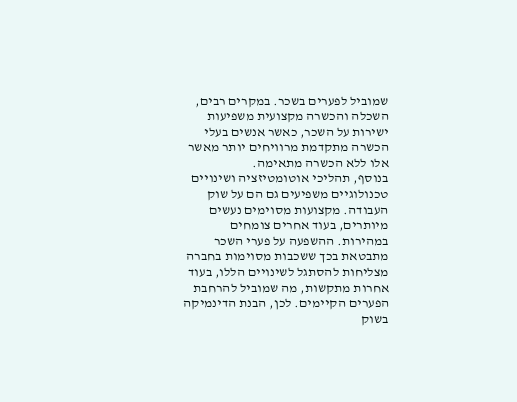שמוביל לפערים בשכר. במקרים רבים, השכלה והכשרה מקצועית משפיעות ישירות על השכר, כאשר אנשים בעלי הכשרה מתקדמת מרוויחים יותר מאשר אלו ללא הכשרה מתאימה.
בנוסף, תהליכי אוטומטיזציה ושינויים טכנולוגיים משפיעים גם הם על שוק העבודה. מקצועות מסוימים נעשים מיותרים, בעוד אחרים צומחים במהירות. ההשפעה על פערי השכר מתבטאת בכך ששכבות מסוימות בחברה מצליחות להסתגל לשינויים הללו, בעוד אחרות מתקשות, מה שמוביל להרחבת הפערים הקיימים. לכן, הבנת הדינמיקה בשוק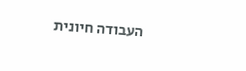העבודה חיונית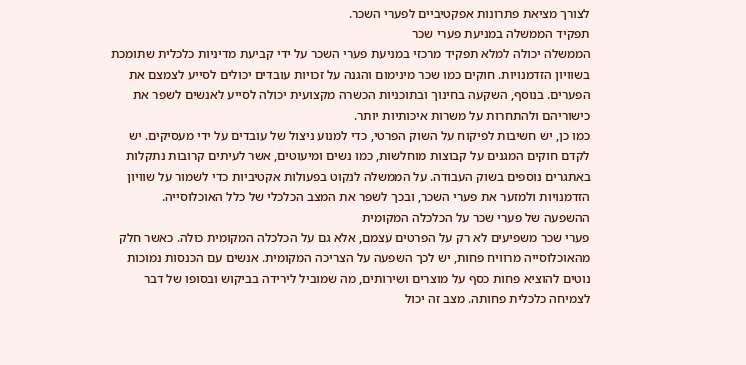לצורך מציאת פתרונות אפקטיביים לפערי השכר.
תפקיד הממשלה במניעת פערי שכר
הממשלה יכולה למלא תפקיד מרכזי במניעת פערי השכר על ידי קביעת מדיניות כלכלית שתומכת בשוויון הזדמנויות. חוקים כמו שכר מינימום והגנה על זכויות עובדים יכולים לסייע לצמצם את הפערים. בנוסף, השקעה בחינוך ובתוכניות הכשרה מקצועית יכולה לסייע לאנשים לשפר את כישוריהם ולהתחרות על משרות איכותיות יותר.
כמו כן, יש חשיבות לפיקוח על השוק הפרטי, כדי למנוע ניצול של עובדים על ידי מעסיקים. יש לקדם חוקים המגנים על קבוצות מוחלשות, כמו נשים ומיעוטים, אשר לעיתים קרובות נתקלות באתגרים נוספים בשוק העבודה. על הממשלה לנקוט בפעולות אקטיביות כדי לשמור על שוויון הזדמנויות ולמזער את פערי השכר, ובכך לשפר את המצב הכלכלי של כלל האוכלוסייה.
ההשפעה של פערי שכר על הכלכלה המקומית
פערי שכר משפיעים לא רק על הפרטים עצמם, אלא גם על הכלכלה המקומית כולה. כאשר חלק מהאוכלוסייה מרוויח פחות, יש לכך השפעה על הצריכה המקומית. אנשים עם הכנסות נמוכות נוטים להוציא פחות כסף על מוצרים ושירותים, מה שמוביל לירידה בביקוש ובסופו של דבר לצמיחה כלכלית פחותה. מצב זה יכול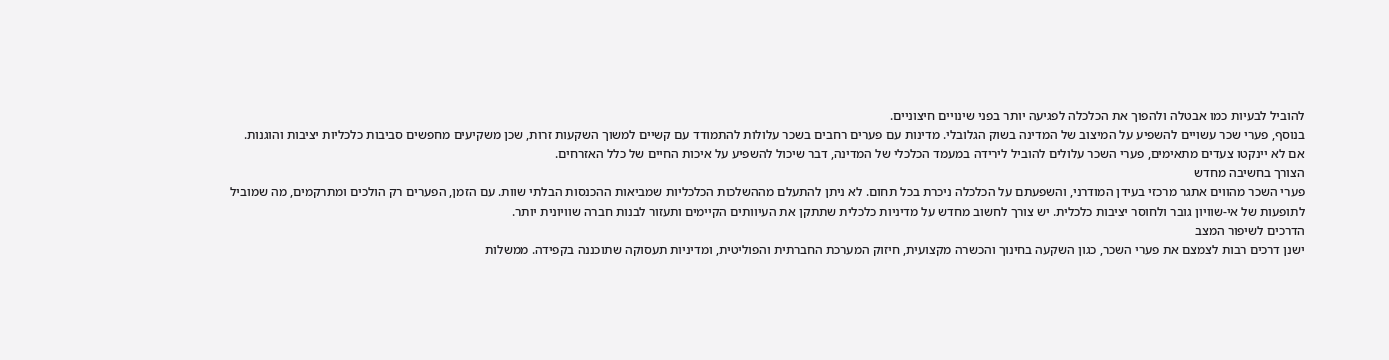להוביל לבעיות כמו אבטלה ולהפוך את הכלכלה לפגיעה יותר בפני שינויים חיצוניים.
בנוסף, פערי שכר עשויים להשפיע על המיצוב של המדינה בשוק הגלובלי. מדינות עם פערים רחבים בשכר עלולות להתמודד עם קשיים למשוך השקעות זרות, שכן משקיעים מחפשים סביבות כלכליות יציבות והוגנות. אם לא יינקטו צעדים מתאימים, פערי השכר עלולים להוביל לירידה במעמד הכלכלי של המדינה, דבר שיכול להשפיע על איכות החיים של כלל האזרחים.
הצורך בחשיבה מחדש
פערי השכר מהווים אתגר מרכזי בעידן המודרני, והשפעתם על הכלכלה ניכרת בכל תחום. לא ניתן להתעלם מההשלכות הכלכליות שמביאות ההכנסות הבלתי שוות. עם הזמן, הפערים רק הולכים ומתרקמים, מה שמוביל לתופעות של אי-שוויון גובר ולחוסר יציבות כלכלית. יש צורך לחשוב מחדש על מדיניות כלכלית שתתקן את העיוותים הקיימים ותעזור לבנות חברה שוויונית יותר.
הדרכים לשיפור המצב
ישנן דרכים רבות לצמצם את פערי השכר, כגון השקעה בחינוך והכשרה מקצועית, חיזוק המערכת החברתית והפוליטית, ומדיניות תעסוקה שתוכננה בקפידה. ממשלות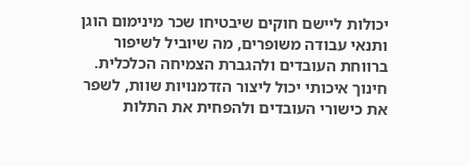יכולות ליישם חוקים שיבטיחו שכר מינימום הוגן ותנאי עבודה משופרים, מה שיוביל לשיפור ברווחת העובדים ולהגברת הצמיחה הכלכלית. חינוך איכותי יכול ליצור הזדמנויות שוות, לשפר את כישורי העובדים ולהפחית את התלות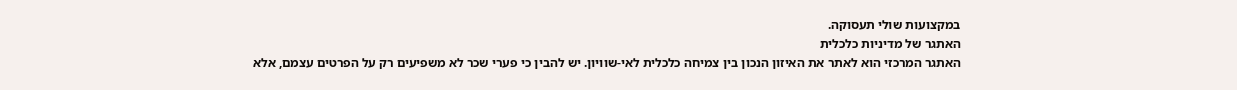במקצועות שולי תעסוקה.
האתגר של מדיניות כלכלית
האתגר המרכזי הוא לאתר את האיזון הנכון בין צמיחה כלכלית לאי-שוויון. יש להבין כי פערי שכר לא משפיעים רק על הפרטים עצמם, אלא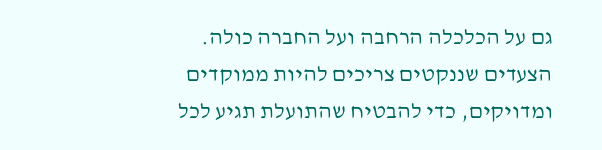גם על הכלכלה הרחבה ועל החברה כולה. הצעדים שננקטים צריכים להיות ממוקדים ומדויקים, כדי להבטיח שהתועלת תגיע לכל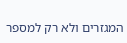המגזרים ולא רק למספר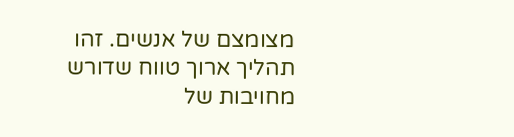מצומצם של אנשים. זהו תהליך ארוך טווח שדורש מחויבות של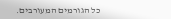כל הגורמים המעורבים.